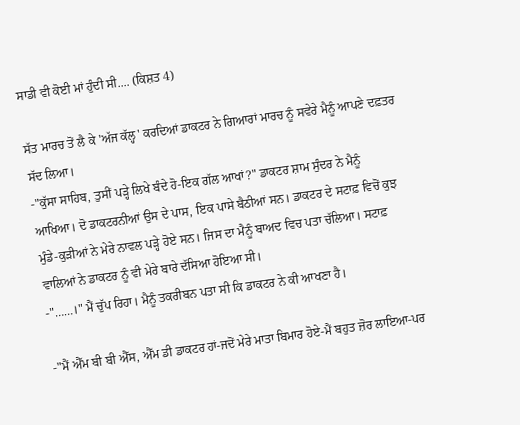ਸਾਡੀ ਵੀ ਕੋਈ ਮਾਂ ਹੁੰਦੀ ਸੀ.... (ਕਿਸ਼ਤ 4)

ਸੱਤ ਮਾਰਚ ਤੋਂ ਲੈ ਕੇ 'ਅੱਜ ਕੱਲ੍ਹ' ਕਰਦਿਆਂ ਡਾਕਟਰ ਨੇ ਗਿਆਰਾਂ ਮਾਰਚ ਨੂੰ ਸਵੇਰੇ ਮੈਨੂੰ ਆਪਣੇ ਦਫ਼ਤਰ ਸੱਦ ਲਿਆ।
-"ਕੁੱਸਾ ਸਾਹਿਬ, ਤੁਸੀਂ ਪੜ੍ਹੇ ਲਿਖੇ ਬੰਦੇ ਹੋ-ਇਕ ਗੱਲ ਆਖਾਂ?" ਡਾਕਟਰ ਸ਼ਾਮ ਸੁੰਦਰ ਨੇ ਮੈਨੂੰ ਆਖਿਆ। ਦੋ ਡਾਕਟਰਨੀਆਂ ਉਸ ਦੇ ਪਾਸ, ਇਕ ਪਾਸੇ ਬੈਠੀਆਂ ਸਨ। ਡਾਕਟਰ ਦੇ ਸਟਾਫ਼ ਵਿਚੋਂ ਕੁਝ ਮੁੰਡੇ-ਕੁੜੀਆਂ ਨੇ ਮੇਰੇ ਨਾਵਲ ਪੜ੍ਹੇ ਹੋਏ ਸਨ। ਜਿਸ ਦਾ ਮੈਨੂੰ ਬਾਅਦ ਵਿਚ ਪਤਾ ਚੱਲਿਆ। ਸਟਾਫ਼ ਵਾਲਿਆਂ ਨੇ ਡਾਕਟਰ ਨੂੰ ਵੀ ਮੇਰੇ ਬਾਰੇ ਦੱਸਿਆ ਹੋਇਆ ਸੀ।
-"……।" ਮੈਂ ਚੁੱਪ ਰਿਹਾ। ਮੈਨੂੰ ਤਕਰੀਬਨ ਪਤਾ ਸੀ ਕਿ ਡਾਕਟਰ ਨੇ ਕੀ ਆਖਣਾ ਹੈ।

-"ਮੈਂ ਐੱਮ ਬੀ ਬੀ ਐੱਸ, ਐੱਮ ਡੀ ਡਾਕਟਰ ਹਾਂ-ਜਦੋਂ ਮੇਰੇ ਮਾਤਾ ਬਿਮਾਰ ਹੋਏ-ਮੈਂ ਬਹੁਤ ਜ਼ੋਰ ਲਾਇਆ-ਪਰ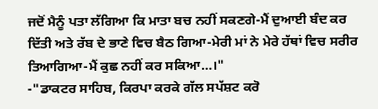ਜਦੋਂ ਮੈਨੂੰ ਪਤਾ ਲੱਗਿਆ ਕਿ ਮਾਤਾ ਬਚ ਨਹੀਂ ਸਕਣਗੇ-ਮੈਂ ਦੁਆਈ ਬੰਦ ਕਰ ਦਿੱਤੀ ਅਤੇ ਰੱਬ ਦੇ ਭਾਣੇ ਵਿਚ ਬੈਠ ਗਿਆ-ਮੇਰੀ ਮਾਂ ਨੇ ਮੇਰੇ ਹੱਥਾਂ ਵਿਚ ਸਰੀਰ ਤਿਆਗਿਆ-ਮੈਂ ਕੁਛ ਨਹੀਂ ਕਰ ਸਕਿਆ…।"
-"ਡਾਕਟਰ ਸਾਹਿਬ, ਕਿਰਪਾ ਕਰਕੇ ਗੱਲ ਸਪੱਸ਼ਟ ਕਰੋ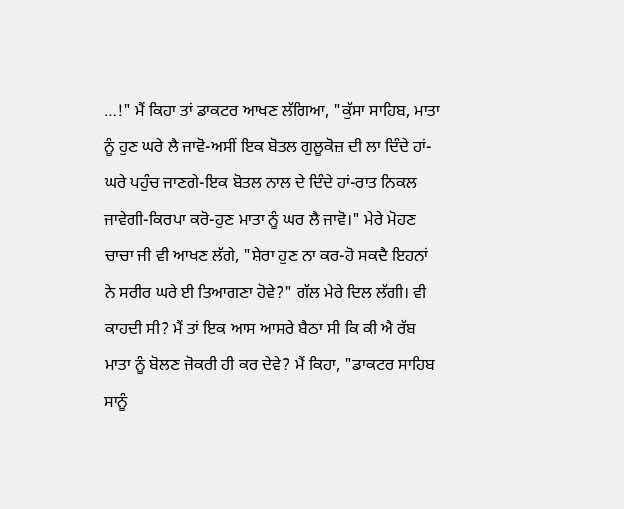…!" ਮੈਂ ਕਿਹਾ ਤਾਂ ਡਾਕਟਰ ਆਖਣ ਲੱਗਿਆ, "ਕੁੱਸਾ ਸਾਹਿਬ, ਮਾਤਾ ਨੂੰ ਹੁਣ ਘਰੇ ਲੈ ਜਾਵੋ-ਅਸੀਂ ਇਕ ਬੋਤਲ ਗੁਲੂਕੋਜ਼ ਦੀ ਲਾ ਦਿੰਦੇ ਹਾਂ-ਘਰੇ ਪਹੁੰਚ ਜਾਣਗੇ-ਇਕ ਬੋਤਲ ਨਾਲ ਦੇ ਦਿੰਦੇ ਹਾਂ-ਰਾਤ ਨਿਕਲ ਜਾਵੇਗੀ-ਕਿਰਪਾ ਕਰੋ-ਹੁਣ ਮਾਤਾ ਨੂੰ ਘਰ ਲੈ ਜਾਵੋ।" ਮੇਰੇ ਮੋਹਣ ਚਾਚਾ ਜੀ ਵੀ ਆਖਣ ਲੱਗੇ, "ਸ਼ੇਰਾ ਹੁਣ ਨਾ ਕਰ-ਹੋ ਸਕਦੈ ਇਹਨਾਂ ਨੇ ਸਰੀਰ ਘਰੇ ਈ ਤਿਆਗਣਾ ਹੋਵੇ?" ਗੱਲ ਮੇਰੇ ਦਿਲ ਲੱਗੀ। ਵੀ ਕਾਹਦੀ ਸੀ? ਮੈਂ ਤਾਂ ਇਕ ਆਸ ਆਸਰੇ ਬੈਠਾ ਸੀ ਕਿ ਕੀ ਐ ਰੱਬ ਮਾਤਾ ਨੂੰ ਬੋਲਣ ਜੋਕਰੀ ਹੀ ਕਰ ਦੇਵੇ? ਮੈਂ ਕਿਹਾ, "ਡਾਕਟਰ ਸਾਹਿਬ ਸਾਨੂੰ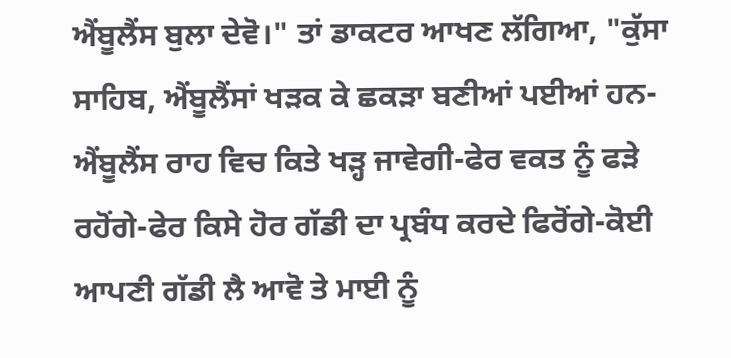ਐਂਬੂਲੈਂਸ ਬੁਲਾ ਦੇਵੋ।" ਤਾਂ ਡਾਕਟਰ ਆਖਣ ਲੱਗਿਆ, "ਕੁੱਸਾ ਸਾਹਿਬ, ਐਂਬੂਲੈਂਸਾਂ ਖੜਕ ਕੇ ਛਕੜਾ ਬਣੀਆਂ ਪਈਆਂ ਹਨ-ਐਂਬੂਲੈਂਸ ਰਾਹ ਵਿਚ ਕਿਤੇ ਖੜ੍ਹ ਜਾਵੇਗੀ-ਫੇਰ ਵਕਤ ਨੂੰ ਫੜੇ ਰਹੋਂਗੇ-ਫੇਰ ਕਿਸੇ ਹੋਰ ਗੱਡੀ ਦਾ ਪ੍ਰਬੰਧ ਕਰਦੇ ਫਿਰੋਂਗੇ-ਕੋਈ ਆਪਣੀ ਗੱਡੀ ਲੈ ਆਵੋ ਤੇ ਮਾਈ ਨੂੰ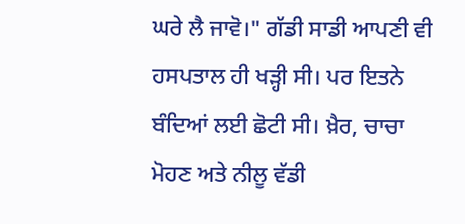ਘਰੇ ਲੈ ਜਾਵੋ।" ਗੱਡੀ ਸਾਡੀ ਆਪਣੀ ਵੀ ਹਸਪਤਾਲ ਹੀ ਖੜ੍ਹੀ ਸੀ। ਪਰ ਇਤਨੇ ਬੰਦਿਆਂ ਲਈ ਛੋਟੀ ਸੀ। ਖ਼ੈਰ, ਚਾਚਾ ਮੋਹਣ ਅਤੇ ਨੀਲੂ ਵੱਡੀ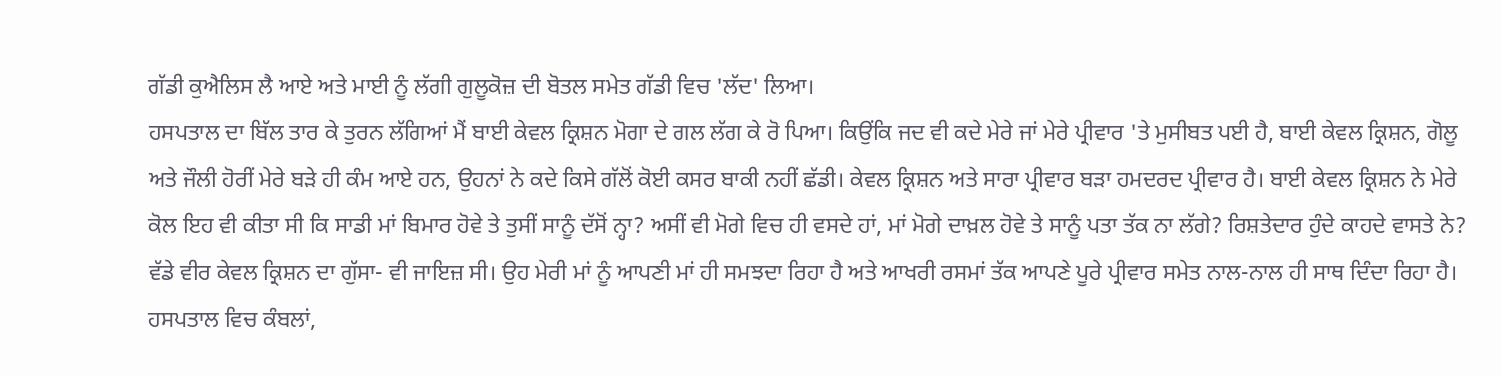ਗੱਡੀ ਕੁਐਲਿਸ ਲੈ ਆਏ ਅਤੇ ਮਾਈ ਨੂੰ ਲੱਗੀ ਗੁਲੂਕੋਜ਼ ਦੀ ਬੋਤਲ ਸਮੇਤ ਗੱਡੀ ਵਿਚ 'ਲੱਦ' ਲਿਆ।
ਹਸਪਤਾਲ ਦਾ ਬਿੱਲ ਤਾਰ ਕੇ ਤੁਰਨ ਲੱਗਿਆਂ ਮੈਂ ਬਾਈ ਕੇਵਲ ਕ੍ਰਿਸ਼ਨ ਮੋਗਾ ਦੇ ਗਲ ਲੱਗ ਕੇ ਰੋ ਪਿਆ। ਕਿਉਂਕਿ ਜਦ ਵੀ ਕਦੇ ਮੇਰੇ ਜਾਂ ਮੇਰੇ ਪ੍ਰੀਵਾਰ 'ਤੇ ਮੁਸੀਬਤ ਪਈ ਹੈ, ਬਾਈ ਕੇਵਲ ਕ੍ਰਿਸ਼ਨ, ਗੋਲੂ ਅਤੇ ਜੌਲੀ ਹੋਰੀਂ ਮੇਰੇ ਬੜੇ ਹੀ ਕੰਮ ਆਏ ਹਨ, ਉਹਨਾਂ ਨੇ ਕਦੇ ਕਿਸੇ ਗੱਲੋਂ ਕੋਈ ਕਸਰ ਬਾਕੀ ਨਹੀਂ ਛੱਡੀ। ਕੇਵਲ ਕ੍ਰਿਸ਼ਨ ਅਤੇ ਸਾਰਾ ਪ੍ਰੀਵਾਰ ਬੜਾ ਹਮਦਰਦ ਪ੍ਰੀਵਾਰ ਹੈ। ਬਾਈ ਕੇਵਲ ਕ੍ਰਿਸ਼ਨ ਨੇ ਮੇਰੇ ਕੋਲ ਇਹ ਵੀ ਕੀਤਾ ਸੀ ਕਿ ਸਾਡੀ ਮਾਂ ਬਿਮਾਰ ਹੋਵੇ ਤੇ ਤੁਸੀਂ ਸਾਨੂੰ ਦੱਸੋਂ ਨ੍ਹਾ? ਅਸੀਂ ਵੀ ਮੋਗੇ ਵਿਚ ਹੀ ਵਸਦੇ ਹਾਂ, ਮਾਂ ਮੋਗੇ ਦਾਖ਼ਲ ਹੋਵੇ ਤੇ ਸਾਨੂੰ ਪਤਾ ਤੱਕ ਨਾ ਲੱਗੇ? ਰਿਸ਼ਤੇਦਾਰ ਹੁੰਦੇ ਕਾਹਦੇ ਵਾਸਤੇ ਨੇ? ਵੱਡੇ ਵੀਰ ਕੇਵਲ ਕ੍ਰਿਸ਼ਨ ਦਾ ਗੁੱਸਾ- ਵੀ ਜਾਇਜ਼ ਸੀ। ਉਹ ਮੇਰੀ ਮਾਂ ਨੂੰ ਆਪਣੀ ਮਾਂ ਹੀ ਸਮਝਦਾ ਰਿਹਾ ਹੈ ਅਤੇ ਆਖਰੀ ਰਸਮਾਂ ਤੱਕ ਆਪਣੇ ਪੂਰੇ ਪ੍ਰੀਵਾਰ ਸਮੇਤ ਨਾਲ-ਨਾਲ ਹੀ ਸਾਥ ਦਿੰਦਾ ਰਿਹਾ ਹੈ। ਹਸਪਤਾਲ ਵਿਚ ਕੰਬਲਾਂ,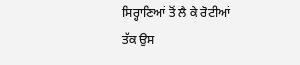ਸਿਰ੍ਹਾਣਿਆਂ ਤੋਂ ਲੈ ਕੇ ਰੋਟੀਆਂ ਤੱਕ ਉਸ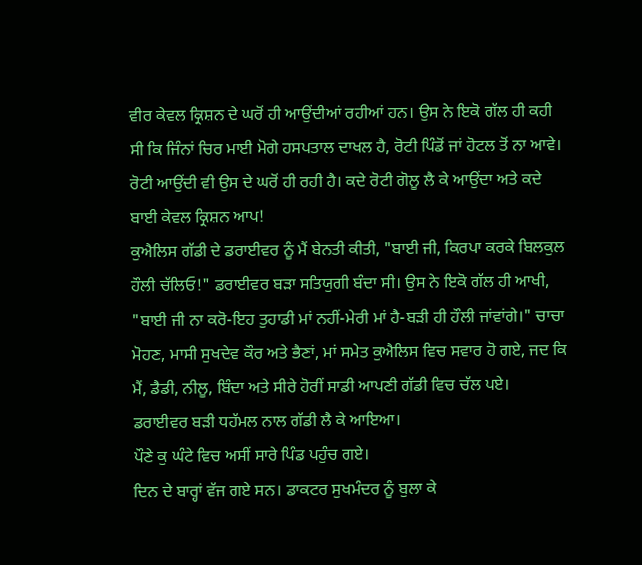ਵੀਰ ਕੇਵਲ ਕ੍ਰਿਸ਼ਨ ਦੇ ਘਰੋਂ ਹੀ ਆਉਂਦੀਆਂ ਰਹੀਆਂ ਹਨ। ਉਸ ਨੇ ਇਕੋ ਗੱਲ ਹੀ ਕਹੀ ਸੀ ਕਿ ਜਿੰਨਾਂ ਚਿਰ ਮਾਈ ਮੋਗੇ ਹਸਪਤਾਲ ਦਾਖਲ ਹੈ, ਰੋਟੀ ਪਿੰਡੋਂ ਜਾਂ ਹੋਟਲ ਤੋਂ ਨਾ ਆਵੇ। ਰੋਟੀ ਆਉਂਦੀ ਵੀ ਉਸ ਦੇ ਘਰੋਂ ਹੀ ਰਹੀ ਹੈ। ਕਦੇ ਰੋਟੀ ਗੋਲੂ ਲੈ ਕੇ ਆਉਂਦਾ ਅਤੇ ਕਦੇ ਬਾਈ ਕੇਵਲ ਕ੍ਰਿਸ਼ਨ ਆਪ!
ਕੁਐਲਿਸ ਗੱਡੀ ਦੇ ਡਰਾਈਵਰ ਨੂੰ ਮੈਂ ਬੇਨਤੀ ਕੀਤੀ, "ਬਾਈ ਜੀ, ਕਿਰਪਾ ਕਰਕੇ ਬਿਲਕੁਲ ਹੌਲੀ ਚੱਲਿਓ!" ਡਰਾਈਵਰ ਬੜਾ ਸਤਿਯੁਗੀ ਬੰਦਾ ਸੀ। ਉਸ ਨੇ ਇਕੋ ਗੱਲ ਹੀ ਆਖੀ, "ਬਾਈ ਜੀ ਨਾ ਕਰੋ-ਇਹ ਤੁਹਾਡੀ ਮਾਂ ਨਹੀਂ-ਮੇਰੀ ਮਾਂ ਹੈ-ਬੜੀ ਹੀ ਹੌਲੀ ਜਾਂਵਾਂਗੇ।" ਚਾਚਾ ਮੋਹਣ, ਮਾਸੀ ਸੁਖਦੇਵ ਕੌਰ ਅਤੇ ਭੈਣਾਂ, ਮਾਂ ਸਮੇਤ ਕੁਐਲਿਸ ਵਿਚ ਸਵਾਰ ਹੋ ਗਏ, ਜਦ ਕਿ ਮੈਂ, ਡੈਡੀ, ਨੀਲੂ, ਬਿੰਦਾ ਅਤੇ ਸੀਰੇ ਹੋਰੀਂ ਸਾਡੀ ਆਪਣੀ ਗੱਡੀ ਵਿਚ ਚੱਲ ਪਏ।
ਡਰਾਈਵਰ ਬੜੀ ਧਹੱਮਲ ਨਾਲ ਗੱਡੀ ਲੈ ਕੇ ਆਇਆ।
ਪੌਣੇ ਕੁ ਘੰਟੇ ਵਿਚ ਅਸੀਂ ਸਾਰੇ ਪਿੰਡ ਪਹੁੰਚ ਗਏ।
ਦਿਨ ਦੇ ਬਾਰ੍ਹਾਂ ਵੱਜ ਗਏ ਸਨ। ਡਾਕਟਰ ਸੁਖਮੰਦਰ ਨੂੰ ਬੁਲਾ ਕੇ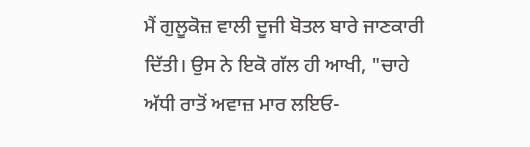ਮੈਂ ਗੁਲੂਕੋਜ਼ ਵਾਲੀ ਦੂਜੀ ਬੋਤਲ ਬਾਰੇ ਜਾਣਕਾਰੀ ਦਿੱਤੀ। ਉਸ ਨੇ ਇਕੋ ਗੱਲ ਹੀ ਆਖੀ, "ਚਾਹੇ ਅੱਧੀ ਰਾਤੋਂ ਅਵਾਜ਼ ਮਾਰ ਲਇਓ-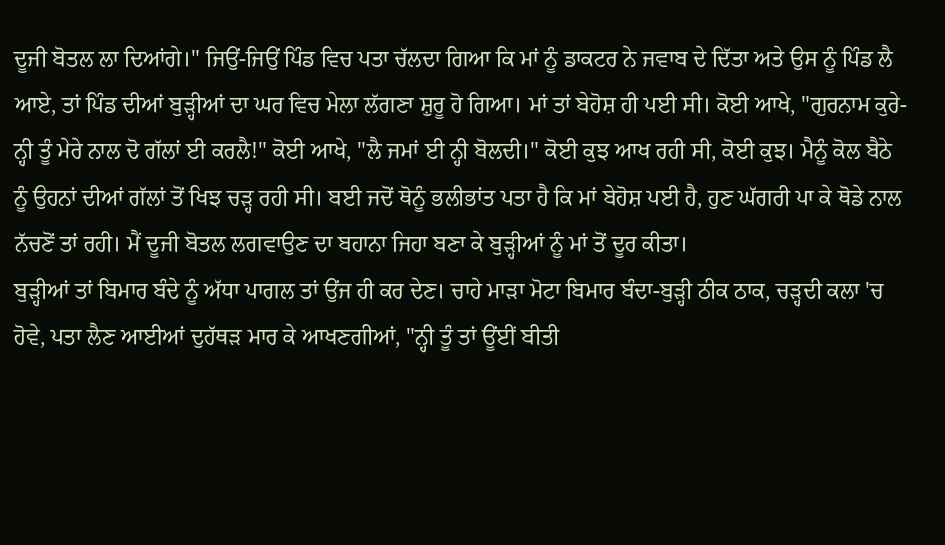ਦੂਜੀ ਬੋਤਲ ਲਾ ਦਿਆਂਗੇ।" ਜਿਉਂ-ਜਿਉਂ ਪਿੰਡ ਵਿਚ ਪਤਾ ਚੱਲਦਾ ਗਿਆ ਕਿ ਮਾਂ ਨੂੰ ਡਾਕਟਰ ਨੇ ਜਵਾਬ ਦੇ ਦਿੱਤਾ ਅਤੇ ਉਸ ਨੂੰ ਪਿੰਡ ਲੈ ਆਏ, ਤਾਂ ਪਿੰਡ ਦੀਆਂ ਬੁੜ੍ਹੀਆਂ ਦਾ ਘਰ ਵਿਚ ਮੇਲਾ ਲੱਗਣਾ ਸ਼ੁਰੂ ਹੋ ਗਿਆ। ਮਾਂ ਤਾਂ ਬੇਹੋਸ਼ ਹੀ ਪਈ ਸੀ। ਕੋਈ ਆਖੇ, "ਗੁਰਨਾਮ ਕੁਰੇ-ਨ੍ਹੀ ਤੂੰ ਮੇਰੇ ਨਾਲ ਦੋ ਗੱਲਾਂ ਈ ਕਰਲੈ!" ਕੋਈ ਆਖੇ, "ਲੈ ਜਮਾਂ ਈ ਨ੍ਹੀ ਬੋਲਦੀ।" ਕੋਈ ਕੁਝ ਆਖ ਰਹੀ ਸੀ, ਕੋਈ ਕੁਝ। ਮੈਨੂੰ ਕੋਲ ਬੈਠੇ ਨੂੰ ਉਹਨਾਂ ਦੀਆਂ ਗੱਲਾਂ ਤੋਂ ਖਿਝ ਚੜ੍ਹ ਰਹੀ ਸੀ। ਬਈ ਜਦੋਂ ਥੋਨੂੰ ਭਲੀਭਾਂਤ ਪਤਾ ਹੈ ਕਿ ਮਾਂ ਬੇਹੋਸ਼ ਪਈ ਹੈ, ਹੁਣ ਘੱਗਰੀ ਪਾ ਕੇ ਥੋਡੇ ਨਾਲ ਨੱਚਣੋਂ ਤਾਂ ਰਹੀ। ਮੈਂ ਦੂਜੀ ਬੋਤਲ ਲਗਵਾਉਣ ਦਾ ਬਹਾਨਾ ਜਿਹਾ ਬਣਾ ਕੇ ਬੁੜ੍ਹੀਆਂ ਨੂੰ ਮਾਂ ਤੋਂ ਦੂਰ ਕੀਤਾ।
ਬੁੜ੍ਹੀਆਂ ਤਾਂ ਬਿਮਾਰ ਬੰਦੇ ਨੂੰ ਅੱਧਾ ਪਾਗਲ ਤਾਂ ਉਂਜ ਹੀ ਕਰ ਦੇਣ। ਚਾਹੇ ਮਾੜਾ ਮੋਟਾ ਬਿਮਾਰ ਬੰਦਾ-ਬੁੜ੍ਹੀ ਠੀਕ ਠਾਕ, ਚੜ੍ਹਦੀ ਕਲਾ 'ਚ ਹੋਵੇ, ਪਤਾ ਲੈਣ ਆਈਆਂ ਦੁਹੱਥੜ ਮਾਰ ਕੇ ਆਖਣਗੀਆਂ, "ਨ੍ਹੀ ਤੂੰ ਤਾਂ ਊਂਈਂ ਬੀਤੀ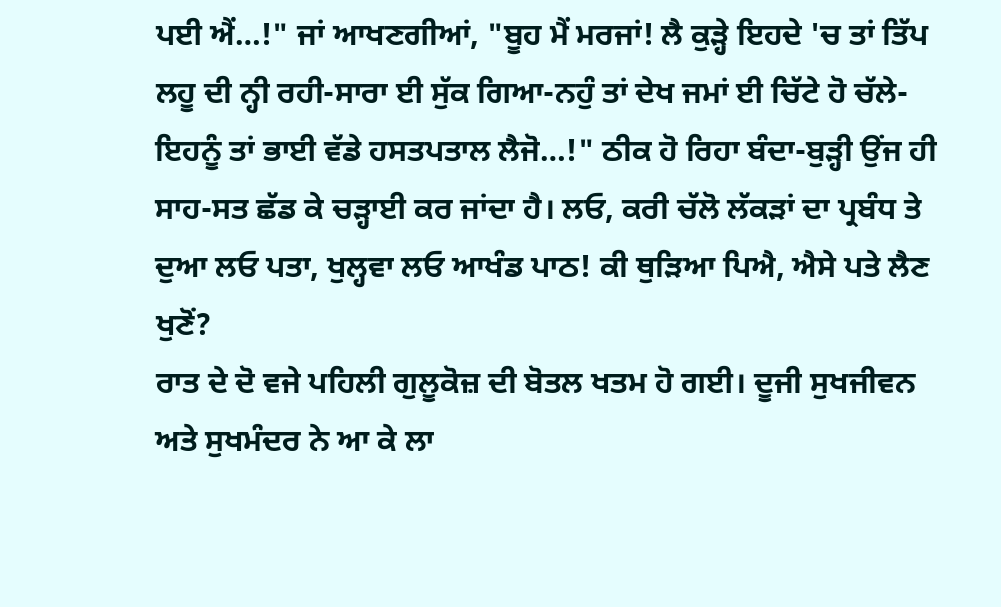ਪਈ ਐਂ…!" ਜਾਂ ਆਖਣਗੀਆਂ, "ਬੂਹ ਮੈਂ ਮਰਜਾਂ! ਲੈ ਕੁੜ੍ਹੇ ਇਹਦੇ 'ਚ ਤਾਂ ਤਿੱਪ ਲਹੂ ਦੀ ਨ੍ਹੀ ਰਹੀ-ਸਾਰਾ ਈ ਸੁੱਕ ਗਿਆ-ਨਹੁੰ ਤਾਂ ਦੇਖ ਜਮਾਂ ਈ ਚਿੱਟੇ ਹੋ ਚੱਲੇ-ਇਹਨੂੰ ਤਾਂ ਭਾਈ ਵੱਡੇ ਹਸਤਪਤਾਲ ਲੈਜੋ…!" ਠੀਕ ਹੋ ਰਿਹਾ ਬੰਦਾ-ਬੁੜ੍ਹੀ ਉਂਜ ਹੀ ਸਾਹ-ਸਤ ਛੱਡ ਕੇ ਚੜ੍ਹਾਈ ਕਰ ਜਾਂਦਾ ਹੈ। ਲਓ, ਕਰੀ ਚੱਲੋ ਲੱਕੜਾਂ ਦਾ ਪ੍ਰਬੰਧ ਤੇ ਦੁਆ ਲਓ ਪਤਾ, ਖੁਲ੍ਹਵਾ ਲਓ ਆਖੰਡ ਪਾਠ! ਕੀ ਥੁੜਿਆ ਪਿਐ, ਐਸੇ ਪਤੇ ਲੈਣ ਖੁਣੋਂ?
ਰਾਤ ਦੇ ਦੋ ਵਜੇ ਪਹਿਲੀ ਗੁਲੂਕੋਜ਼ ਦੀ ਬੋਤਲ ਖਤਮ ਹੋ ਗਈ। ਦੂਜੀ ਸੁਖਜੀਵਨ ਅਤੇ ਸੁਖਮੰਦਰ ਨੇ ਆ ਕੇ ਲਾ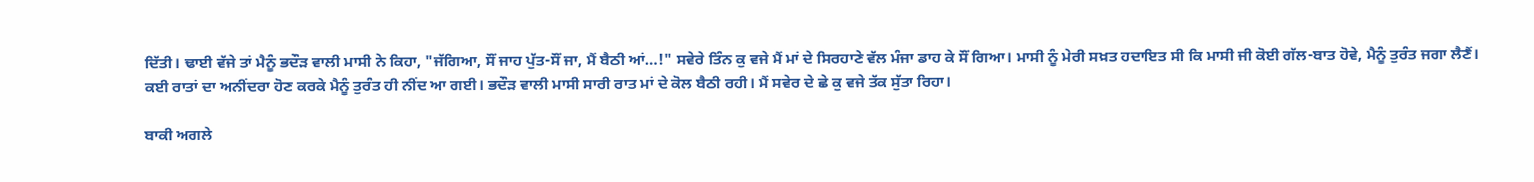ਦਿੱਤੀ। ਢਾਈ ਵੱਜੇ ਤਾਂ ਮੈਨੂੰ ਭਦੌੜ ਵਾਲੀ ਮਾਸੀ ਨੇ ਕਿਹਾ, "ਜੱਗਿਆ, ਸੌਂ ਜਾਹ ਪੁੱਤ-ਸੌਂ ਜਾ, ਮੈਂ ਬੈਠੀ ਆਂ…!" ਸਵੇਰੇ ਤਿੰਨ ਕੁ ਵਜੇ ਮੈਂ ਮਾਂ ਦੇ ਸਿਰਹਾਣੇ ਵੱਲ ਮੰਜਾ ਡਾਹ ਕੇ ਸੌਂ ਗਿਆ। ਮਾਸੀ ਨੂੰ ਮੇਰੀ ਸਖ਼ਤ ਹਦਾਇਤ ਸੀ ਕਿ ਮਾਸੀ ਜੀ ਕੋਈ ਗੱਲ-ਬਾਤ ਹੋਵੇ, ਮੈਨੂੰ ਤੁਰੰਤ ਜਗਾ ਲੈਣੈਂ। ਕਈ ਰਾਤਾਂ ਦਾ ਅਨੀਂਦਰਾ ਹੋਣ ਕਰਕੇ ਮੈਨੂੰ ਤੁਰੰਤ ਹੀ ਨੀਂਦ ਆ ਗਈ। ਭਦੌੜ ਵਾਲੀ ਮਾਸੀ ਸਾਰੀ ਰਾਤ ਮਾਂ ਦੇ ਕੋਲ ਬੈਠੀ ਰਹੀ। ਮੈਂ ਸਵੇਰ ਦੇ ਛੇ ਕੁ ਵਜੇ ਤੱਕ ਸੁੱਤਾ ਰਿਹਾ।

ਬਾਕੀ ਅਗਲੇ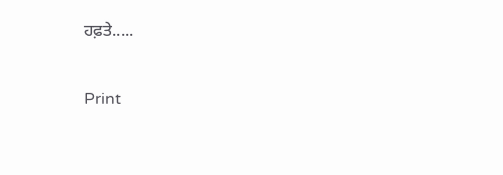ਹਫ਼ਤੇ.....

Print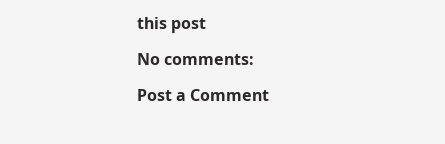this post

No comments:

Post a Comment